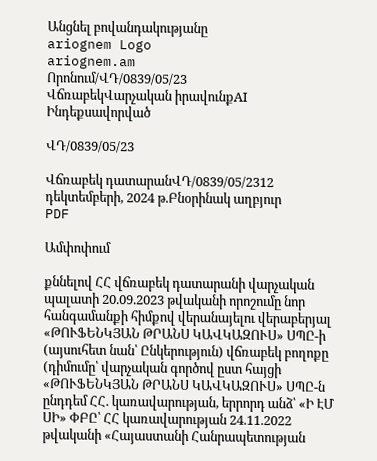Անցնել բովանդակությանը
ariognem Logo
ariognem.am
Որոնում/ՎԴ/0839/05/23
ՎճռաբեկՎարչական իրավունքAI Ինդեքսավորված

ՎԴ/0839/05/23

Վճռաբեկ դատարանՎԴ/0839/05/2312 դեկտեմբերի, 2024 թ.Բնօրինակ աղբյուր
PDF

Ամփոփում

քննելով ՀՀ վճռաբեկ դատարանի վարչական պալատի 20.09.2023 թվականի որոշումը նոր հանգամանքի հիմքով վերանայելու վերաբերյալ «ԹՈՒՖԵՆԿՅԱՆ ԹՐԱՆՍ ԿԱՎԿԱԶՈՒՍ» ՍՊԸ-ի (այսուհետ նան՝ Ընկերություն) վճռաբեկ բողոքը (դիմումը՝ վարչական գործով ըստ հայցի «ԹՈՒՖԵՆԿՅԱՆ ԹՐԱՆՍ ԿԱՎԿԱԶՈՒՍ» ՍՊԸ-ն ընդդեմ ՀՀ. կառավարության, երրորդ անձ՝ «Ի ԷՄ ՍԻ» ՓԲԸ՝ ՀՀ կառավարության 24.11.2022 թվականի «Հայաստանի Հանրապետության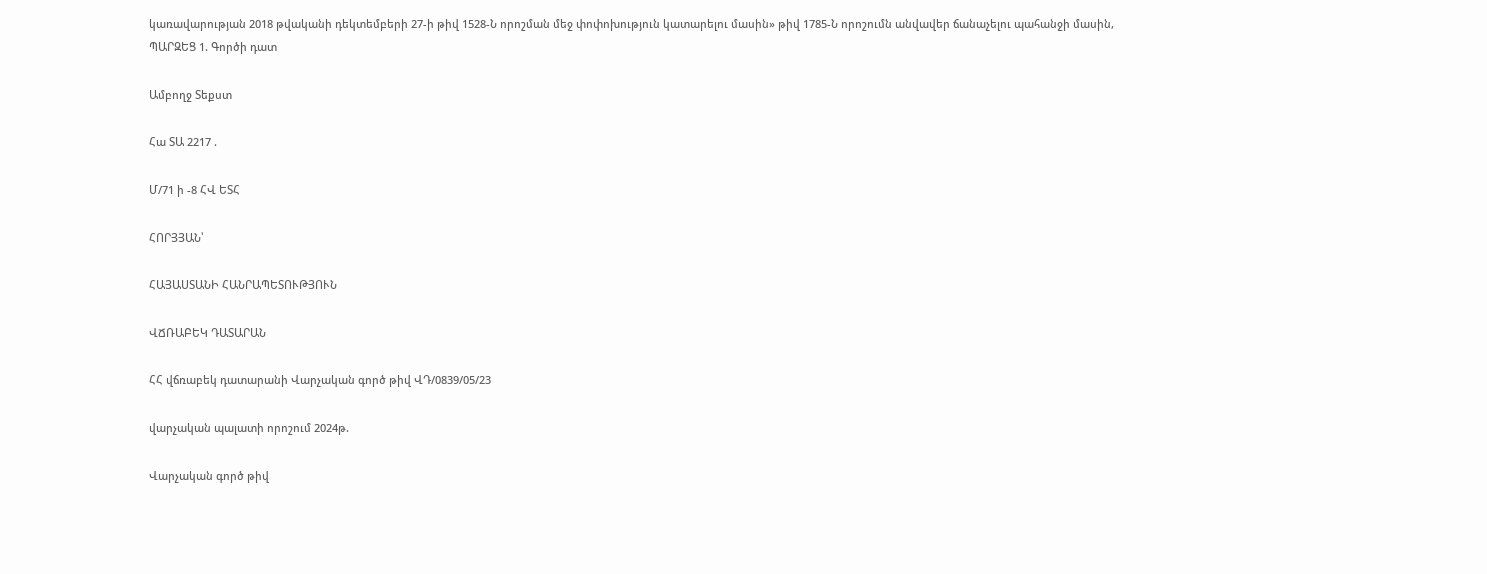կառավարության 2018 թվականի դեկտեմբերի 27-ի թիվ 1528-Ն որոշման մեջ փոփոխություն կատարելու մասին» թիվ 1785-Ն որոշումն անվավեր ճանաչելու պահանջի մասին, ՊԱՐԶԵՑ 1. Գործի դատ

Ամբողջ Տեքստ

Հա ՏԱ 2217 .

Մ/71 ի -8 ՀՎ ԵՏՀ

ՀՈՐՅՅԱՆ՝

ՀԱՅԱՍՏԱՆԻ ՀԱՆՐԱՊԵՏՈՒԹՅՈՒՆ

ՎՃՌԱԲԵԿ ԴԱՏԱՐԱՆ

ՀՀ վճռաբեկ դատարանի Վարչական գործ թիվ ՎԴ/0839/05/23

վարչական պալատի որոշում 2024թ.

Վարչական գործ թիվ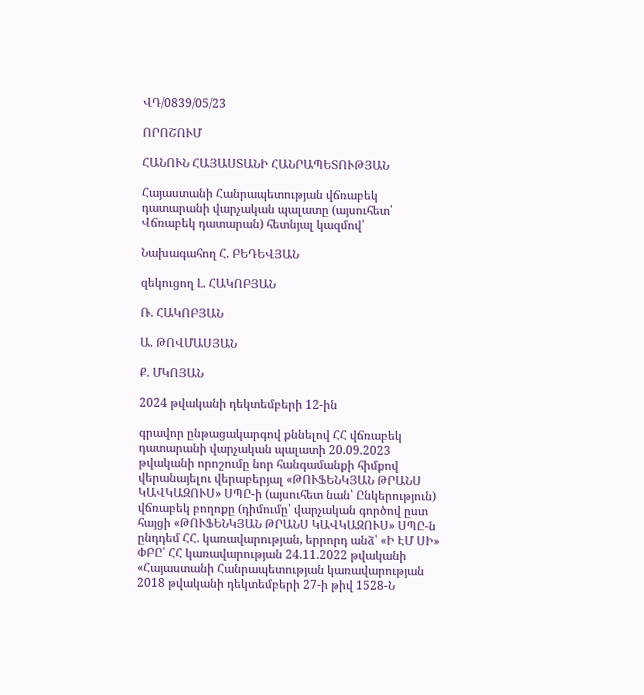ՎԴ/0839/05/23

ՈՐՈՇՈՒՄ

ՀԱՆՈՒՆ ՀԱՅԱՍՏԱՆԻ ՀԱՆՐԱՊԵՏՈՒԹՅԱՆ

Հայաստանի Հանրապետության վճռաբեկ դատարանի վարչական պալատը (այսուհետ՝ Վճռաբեկ դատարան) հետնյալ կազմով՝

Նախագահող Հ. ԲԵԴԵՎՅԱՆ

զեկուցող Լ. ՀԱԿՈԲՅԱՆ

Ռ. ՀԱԿՈԲՅԱՆ

Ա. ԹՈՎՄԱՍՅԱՆ

Ք. ՄԿՈՅԱՆ

2024 թվականի դեկտեմբերի 12-ին

գրավոր ընթացակարգով քննելով ՀՀ վճռաբեկ դատարանի վարչական պալատի 20.09.2023 թվականի որոշումը նոր հանգամանքի հիմքով վերանայելու վերաբերյալ «ԹՈՒՖԵՆԿՅԱՆ ԹՐԱՆՍ ԿԱՎԿԱԶՈՒՍ» ՍՊԸ-ի (այսուհետ նան՝ Ընկերություն) վճռաբեկ բողոքը (դիմումը՝ վարչական գործով ըստ հայցի «ԹՈՒՖԵՆԿՅԱՆ ԹՐԱՆՍ ԿԱՎԿԱԶՈՒՍ» ՍՊԸ-ն ընդդեմ ՀՀ. կառավարության, երրորդ անձ՝ «Ի ԷՄ ՍԻ» ՓԲԸ՝ ՀՀ կառավարության 24.11.2022 թվականի «Հայաստանի Հանրապետության կառավարության 2018 թվականի դեկտեմբերի 27-ի թիվ 1528-Ն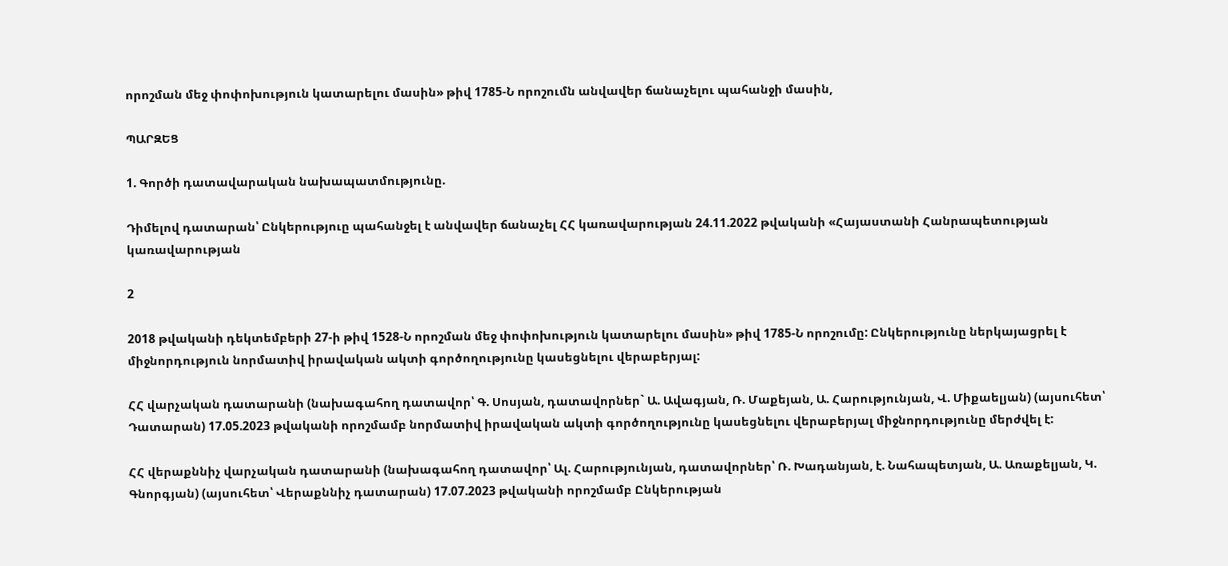որոշման մեջ փոփոխություն կատարելու մասին» թիվ 1785-Ն որոշումն անվավեր ճանաչելու պահանջի մասին,

ՊԱՐԶԵՑ

1. Գործի դատավարական նախապատմությունը.

Դիմելով դատարան՝ Ընկերություը պահանջել է անվավեր ճանաչել ՀՀ կառավարության 24.11.2022 թվականի «Հայաստանի Հանրապետության կառավարության

2

2018 թվականի դեկտեմբերի 27-ի թիվ 1528-Ն որոշման մեջ փոփոխություն կատարելու մասին» թիվ 1785-Ն որոշումը: Ընկերությունը ներկայացրել է միջնորդություն նորմատիվ իրավական ակտի գործողությունը կասեցնելու վերաբերյալ:

ՀՀ վարչական դատարանի (նախագահող դատավոր՝ Գ. Սոսյան, դատավորներ` Ա. Ավագյան, Ռ. Մաքեյան, Ա. Հարությունյան, Վ. Միքաելյան) (այսուհետ՝ Դատարան) 17.05.2023 թվականի որոշմամբ նորմատիվ իրավական ակտի գործողությունը կասեցնելու վերաբերյալ միջնորդությունը մերժվել է:

ՀՀ վերաքննիչ վարչական դատարանի (նախագահող դատավոր՝ Ալ. Հարությունյան, դատավորներ՝ Ռ. Խադանյան, է. Նահապետյան, Ա. Առաքելյան, Կ. Գնորգյան) (այսուհետ՝ Վերաքննիչ դատարան) 17.07.2023 թվականի որոշմամբ Ընկերության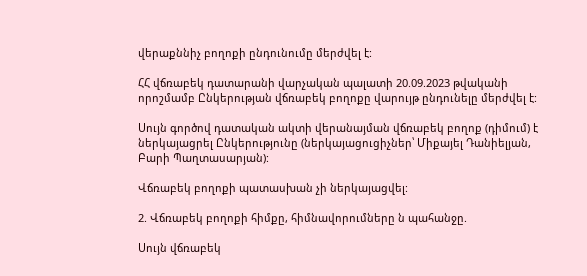վերաքննիչ բողոքի ընդունումը մերժվել է:

ՀՀ վճռաբեկ դատարանի վարչական պալատի 20.09.2023 թվականի որոշմամբ Ընկերության վճռաբեկ բողոքը վարույթ ընդունելը մերժվել է:

Սույն գործով դատական ակտի վերանայման վճռաբեկ բողոք (դիմում) է ներկայացրել Ընկերությունը (ներկայացուցիչներ՝ Միքայել Դանիելյան, Բարի Պաղտասարյան):

Վճռաբեկ բողոքի պատասխան չի ներկայացվել:

2. Վճռաբեկ բողոքի հիմքը, հիմնավորումները ն պահանջը.

Սույն վճռաբեկ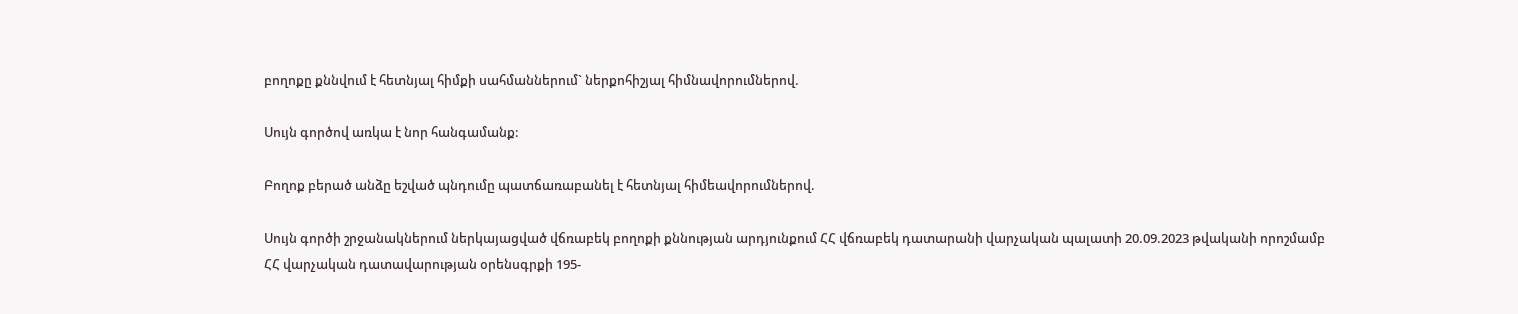բողոքը քննվում է հետնյալ հիմքի սահմաններում` ներքոհիշյալ հիմնավորումներով.

Սույն գործով առկա է նոր հանգամանք:

Բողոք բերած անձը եշված պնդումը պատճառաբանել է հետնյալ հիմեավորումներով.

Սույն գործի շրջանակներում ներկայացված վճռաբեկ բողոքի քննության արդյունքում ՀՀ վճռաբեկ դատարանի վարչական պալատի 20.09.2023 թվականի որոշմամբ ՀՀ վարչական դատավարության օրենսգրքի 195-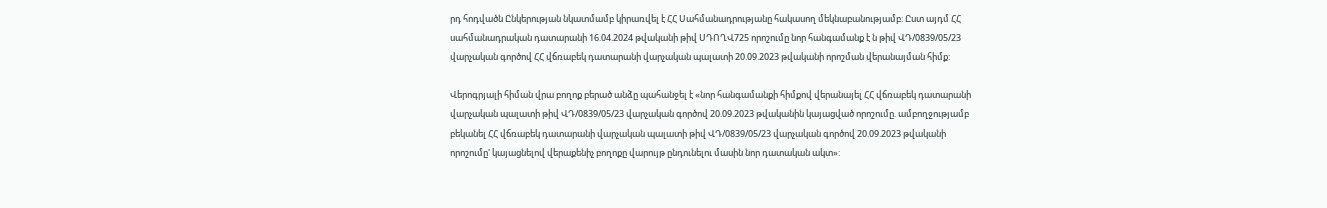րդ հոդվածն Ընկերության նկատմամբ կիրառվել է ՀՀ Սահմանադրությանը հակասող մեկնաբանությամբ: Ըստ այդմ ՀՀ սահմանադրական դատարանի 16.04.2024 թվականի թիվ ՍԴՈՂՎ725 որոշումը նոր հանգամանք է ն թիվ ՎԴ/0839/05/23 վարչական գործով ՀՀ վճռաբեկ դատարանի վարչական պալատի 20.09.2023 թվականի որոշման վերանայման հիմք:

Վերոգրյալի հիման վրա բողոք բերած անձը պահանջել է «նոր հանգամանքի հիմքով վերանայել ՀՀ վճռաբեկ դատարանի վարչական պալատի թիվ ՎԴ/0839/05/23 վարչական գործով 20.09.2023 թվականին կայացված որոշումը. ամբողջությամբ բեկանել ՀՀ վճռաբեկ դատարանի վարչական պալատի թիվ ՎԴ/0839/05/23 վարչական գործով 20.09.2023 թվականի որոշումը' կայացնելով վերաքենիչ բողոքը վարույթ ընդունելու մասին նոր դատական ակտ»: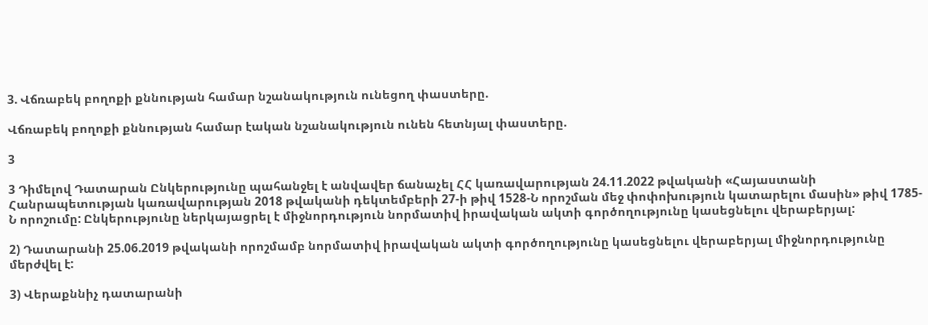3. Վճռաբեկ բողոքի քննության համար նշանակություն ունեցող փաստերը.

Վճռաբեկ բողոքի քննության համար էական նշանակություն ունեն հետնյալ փաստերը.

3

3 Դիմելով Դատարան Ընկերությունը պահանջել է անվավեր ճանաչել ՀՀ կառավարության 24.11.2022 թվականի «Հայաստանի Հանրապետության կառավարության 2018 թվականի դեկտեմբերի 27-ի թիվ 1528-Ն որոշման մեջ փոփոխություն կատարելու մասին» թիվ 1785-Ն որոշումը: Ընկերությունը ներկայացրել է միջնորդություն նորմատիվ իրավական ակտի գործողությունը կասեցնելու վերաբերյալ:

2) Դատարանի 25.06.2019 թվականի որոշմամբ նորմատիվ իրավական ակտի գործողությունը կասեցնելու վերաբերյալ միջնորդությունը մերժվել է:

3) Վերաքննիչ դատարանի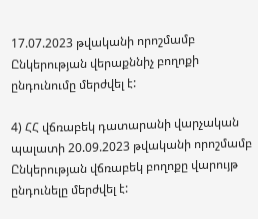17.07.2023 թվականի որոշմամբ Ընկերության վերաքննիչ բողոքի ընդունումը մերժվել է:

4) ՀՀ վճռաբեկ դատարանի վարչական պալատի 20.09.2023 թվականի որոշմամբ Ընկերության վճռաբեկ բողոքը վարույթ ընդունելը մերժվել է: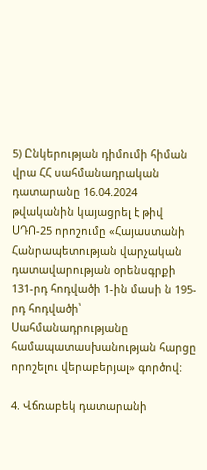5) Ընկերության դիմումի հիման վրա ՀՀ սահմանադրական դատարանը 16.04.2024 թվականին կայացրել է թիվ ՍԴՈ-25 որոշումը «Հայաստանի Հանրապետության վարչական դատավարության օրենսգրքի 131-րդ հոդվածի 1-ին մասի ն 195-րդ հոդվածի՝ Սահմանադրությանը համապատասխանության հարցը որոշելու վերաբերյալ» գործով:

4. Վճռաբեկ դատարանի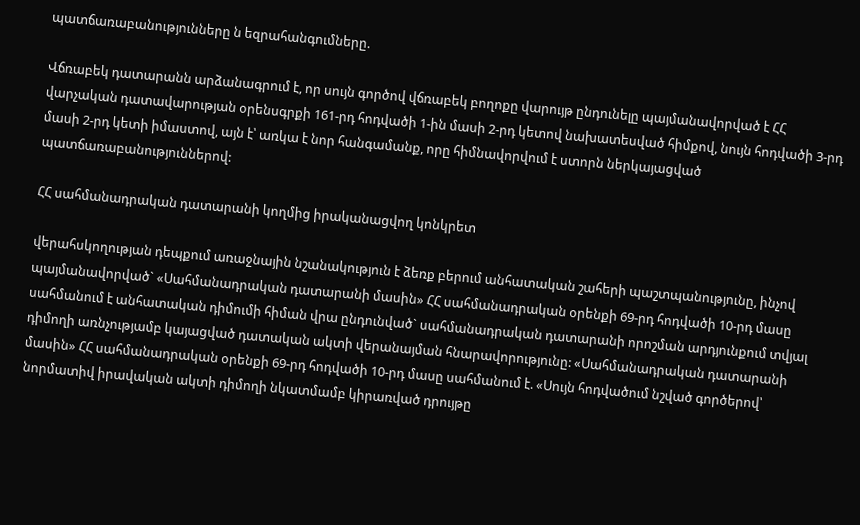պատճառաբանությունները ն եզրահանգումները.

Վճռաբեկ դատարանն արձանագրում է, որ սույն գործով վճռաբեկ բողոքը վարույթ ընդունելը պայմանավորված է ՀՀ վարչական դատավարության օրենսգրքի 161-րդ հոդվածի 1-ին մասի 2-րդ կետով նախատեսված հիմքով, նույն հոդվածի 3-րդ մասի 2-րդ կետի իմաստով, այն է՝ առկա է նոր հանգամանք, որը հիմնավորվում է ստորն ներկայացված պատճառաբանություններով:

ՀՀ սահմանադրական դատարանի կողմից իրականացվող կոնկրետ

վերահսկողության դեպքում առաջնային նշանակություն է ձեռք բերում անհատական շահերի պաշտպանությունը, ինչով պայմանավորված` «Սահմանադրական դատարանի մասին» ՀՀ սահմանադրական օրենքի 69-րդ հոդվածի 10-րդ մասը սահմանում է անհատական դիմումի հիման վրա ընդունված` սահմանադրական դատարանի որոշման արդյունքում տվյալ դիմողի առնչությամբ կայացված դատական ակտի վերանայման հնարավորությունը: «Սահմանադրական դատարանի մասին» ՀՀ սահմանադրական օրենքի 69-րդ հոդվածի 10-րդ մասը սահմանում է. «Սույն հոդվածում նշված գործերով՝ նորմատիվ իրավական ակտի դիմողի նկատմամբ կիրառված դրույթը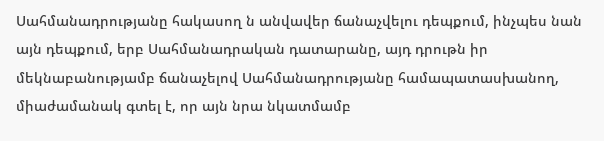Սահմանադրությանը հակասող ն անվավեր ճանաչվելու դեպքում, ինչպես նան այն դեպքում, երբ Սահմանադրական դատարանը, այդ դրութն իր մեկնաբանությամբ ճանաչելով Սահմանադրությանը համապատասխանող, միաժամանակ գտել է, որ այն նրա նկատմամբ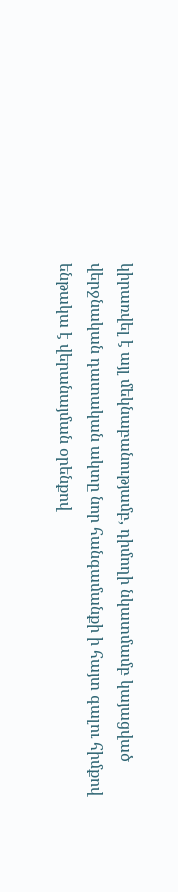կիրառվել է այլ մեկնաբանությամբ, դիմողի նկատմամբ կայացված վերջնական դատական ակտը նոր հանգամանքի ի հայտ գալու հիմքով ենթակա է վերանայման օրենքով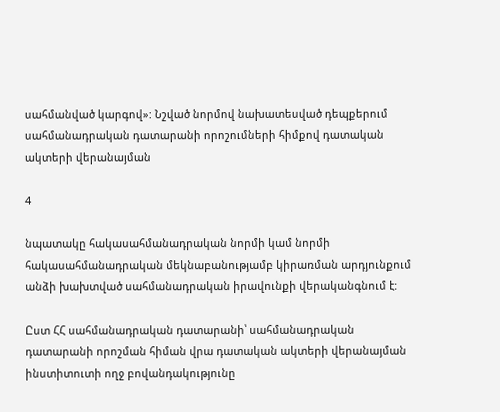սահմանված կարգով»: Նշված նորմով նախատեսված դեպքերում սահմանադրական դատարանի որոշումների հիմքով դատական ակտերի վերանայման

4

նպատակը հակասահմանադրական նորմի կամ նորմի հակասահմանադրական մեկնաբանությամբ կիրառման արդյունքում անձի խախտված սահմանադրական իրավունքի վերականգնում է:

Ըստ ՀՀ սահմանադրական դատարանի՝ սահմանադրական դատարանի որոշման հիման վրա դատական ակտերի վերանայման ինստիտուտի ողջ բովանդակությունը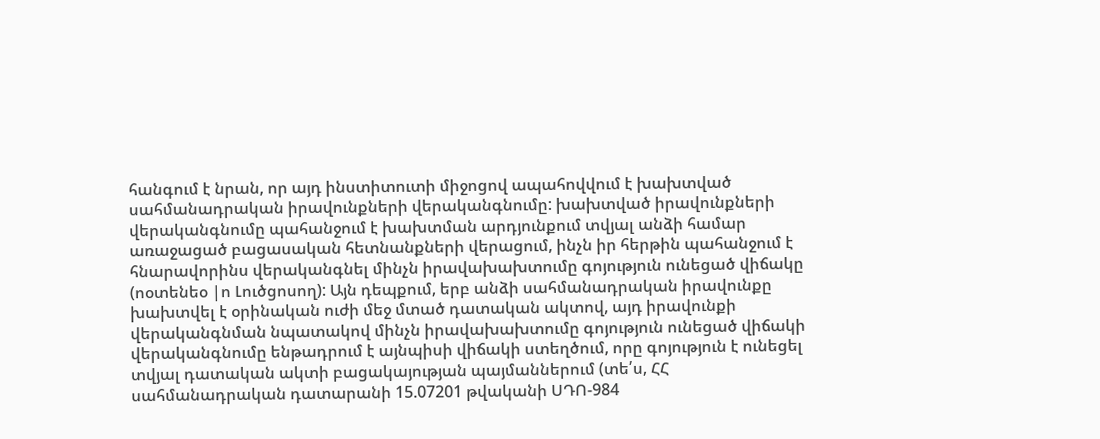հանգում է նրան, որ այդ ինստիտուտի միջոցով ապահովվում է խախտված սահմանադրական իրավունքների վերականգնումը: խախտված իրավունքների վերականգնումը պահանջում է խախտման արդյունքում տվյալ անձի համար առաջացած բացասական հետնանքների վերացում, ինչն իր հերթին պահանջում է հնարավորինս վերականգնել մինչն իրավախախտումը գոյություն ունեցած վիճակը (ոօտենեօ |ո Լուծցոսող): Այն դեպքում, երբ անձի սահմանադրական իրավունքը խախտվել է օրինական ուժի մեջ մտած դատական ակտով, այդ իրավունքի վերականգնման նպատակով մինչն իրավախախտումը գոյություն ունեցած վիճակի վերականգնումը ենթադրում է այնպիսի վիճակի ստեղծում, որը գոյություն է ունեցել տվյալ դատական ակտի բացակայության պայմաններում (տե՛ս, ՀՀ սահմանադրական դատարանի 15.07201 թվականի ՍԴՈ-984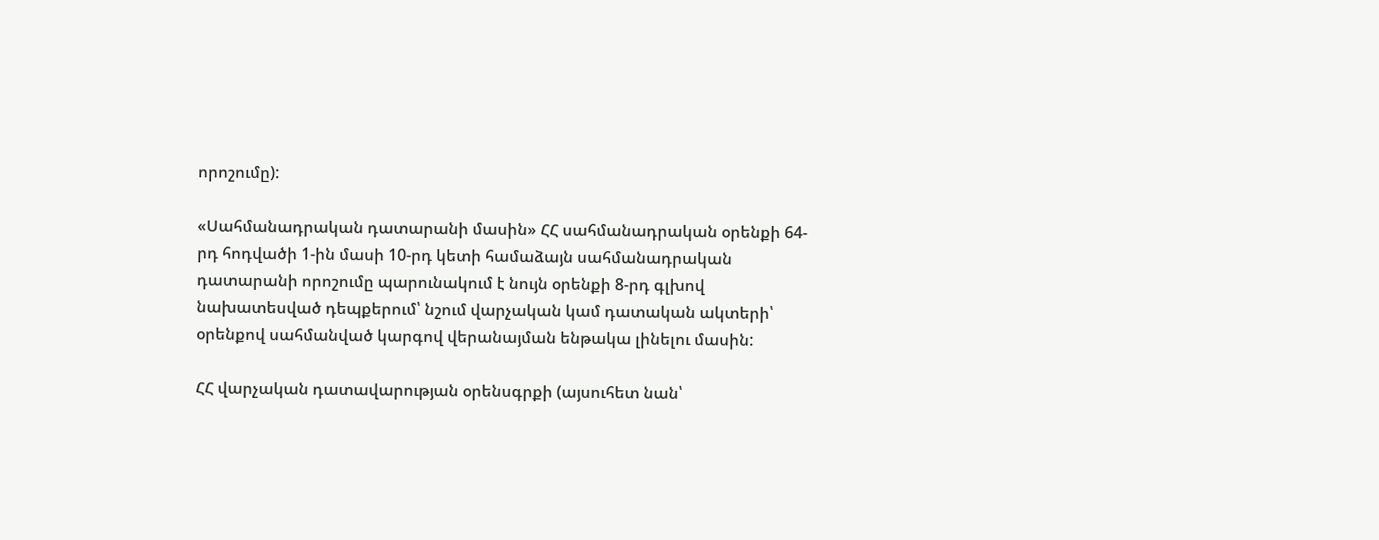որոշումը):

«Սահմանադրական դատարանի մասին» ՀՀ սահմանադրական օրենքի 64-րդ հոդվածի 1-ին մասի 10-րդ կետի համաձայն սահմանադրական դատարանի որոշումը պարունակում է նույն օրենքի 8-րդ գլխով նախատեսված դեպքերում՝ նշում վարչական կամ դատական ակտերի՝ օրենքով սահմանված կարգով վերանայման ենթակա լինելու մասին:

ՀՀ վարչական դատավարության օրենսգրքի (այսուհետ նան՝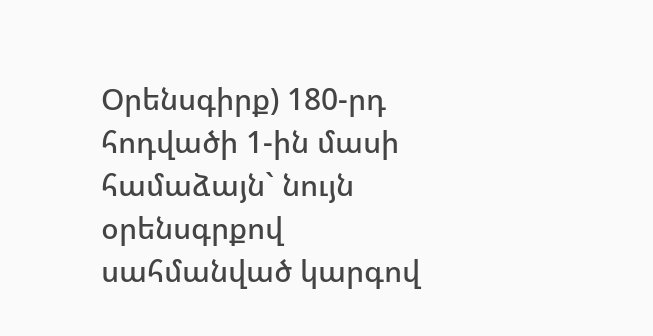Օրենսգիրք) 180-րդ հոդվածի 1-ին մասի համաձայն` նույն օրենսգրքով սահմանված կարգով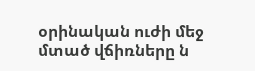օրինական ուժի մեջ մտած վճիռները ն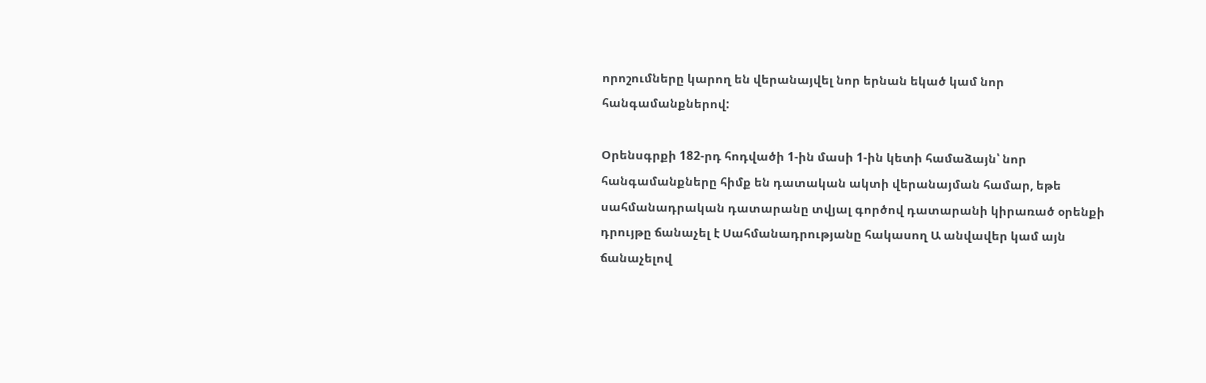որոշումները կարող են վերանայվել նոր երնան եկած կամ նոր հանգամանքներով:

Օրենսգրքի 182-րդ հոդվածի 1-ին մասի 1-ին կետի համաձայն՝ նոր հանգամանքները հիմք են դատական ակտի վերանայման համար, եթե սահմանադրական դատարանը տվյալ գործով դատարանի կիրառած օրենքի դրույթը ճանաչել է Սահմանադրությանը հակասող Ա անվավեր կամ այն ճանաչելով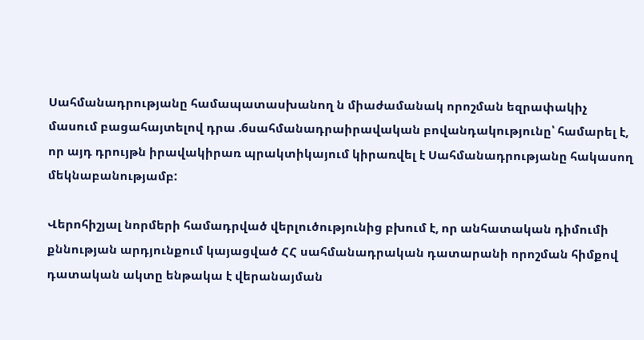Սահմանադրությանը համապատասխանող ն միաժամանակ որոշման եզրափակիչ մասում բացահայտելով դրա .6սահմանադրաիրավական բովանդակությունը՝ համարել է, որ այդ դրույթն իրավակիրառ պրակտիկայում կիրառվել է Սահմանադրությանը հակասող մեկնաբանությամբ:

Վերոհիշյալ նորմերի համադրված վերլուծությունից բխում է, որ անհատական դիմումի քննության արդյունքում կայացված ՀՀ սահմանադրական դատարանի որոշման հիմքով դատական ակտը ենթակա է վերանայման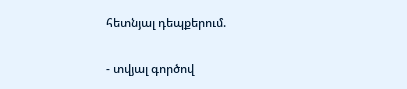հետնյալ դեպքերում.

- տվյալ գործով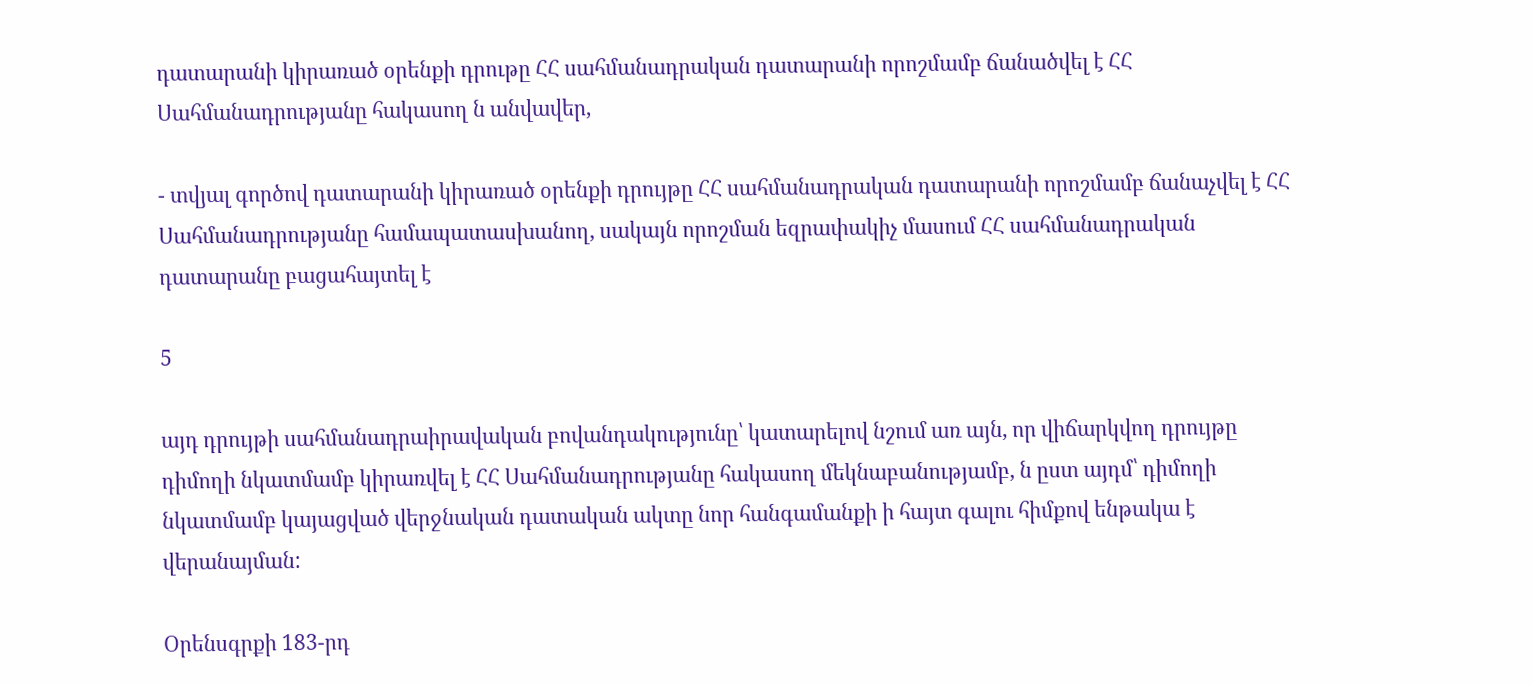դատարանի կիրառած օրենքի դրութը ՀՀ սահմանադրական դատարանի որոշմամբ ճանածվել է ՀՀ Սահմանադրությանը հակասող ն անվավեր,

- տվյալ գործով դատարանի կիրառած օրենքի դրույթը ՀՀ սահմանադրական դատարանի որոշմամբ ճանաչվել է ՀՀ Սահմանադրությանը համապատասխանող, սակայն որոշման եզրափակիչ մասում ՀՀ սահմանադրական դատարանը բացահայտել է

5

այդ դրույթի սահմանադրաիրավական բովանդակությունը՝ կատարելով նշում առ այն, որ վիճարկվող դրույթը դիմողի նկատմամբ կիրառվել է ՀՀ Սահմանադրությանը հակասող մեկնաբանությամբ, ն ըստ այդմ՝ դիմողի նկատմամբ կայացված վերջնական դատական ակտը նոր հանգամանքի ի հայտ գալու հիմքով ենթակա է վերանայման:

Օրենսգրքի 183-րդ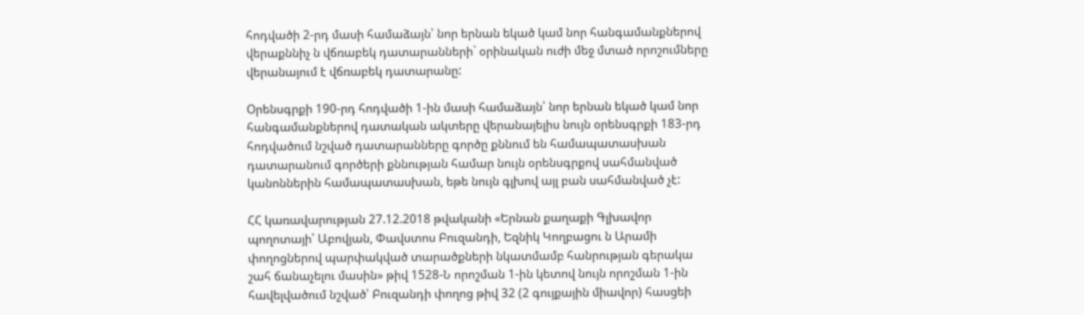հոդվածի 2-րդ մասի համաձայն՝ նոր երնան եկած կամ նոր հանգամանքներով վերաքննիչ ն վճռաբեկ դատարանների` օրինական ուժի մեջ մտած որոշումները վերանայում է վճռաբեկ դատարանը:

Օրենսգրքի 190-րդ հոդվածի 1-ին մասի համաձայն՝ նոր երնան եկած կամ նոր հանգամանքներով դատական ակտերը վերանայելիս նույն օրենսգրքի 183-րդ հոդվածում նշված դատարանները գործը քննում են համապատասխան դատարանում գործերի քննության համար նույն օրենսգրքով սահմանված կանոններին համապատասխան, եթե նույն գլխով այլ բան սահմանված չէ:

ՀՀ կառավարության 27.12.2018 թվականի «Երնան քաղաքի Գլխավոր պողոտայի՝ Աբովյան, Փավստոս Բուզանդի, Եզնիկ Կողբացու ն Արամի փողոցներով պարփակված տարածքների նկատմամբ հանրության գերակա շահ ճանաչելու մասին» թիվ 1528-Ն որոշման 1-ին կետով նույն որոշման 1-ին հավելվածում նշված՝ Բուզանդի փողոց թիվ 32 (2 գույքային միավոր) հասցեի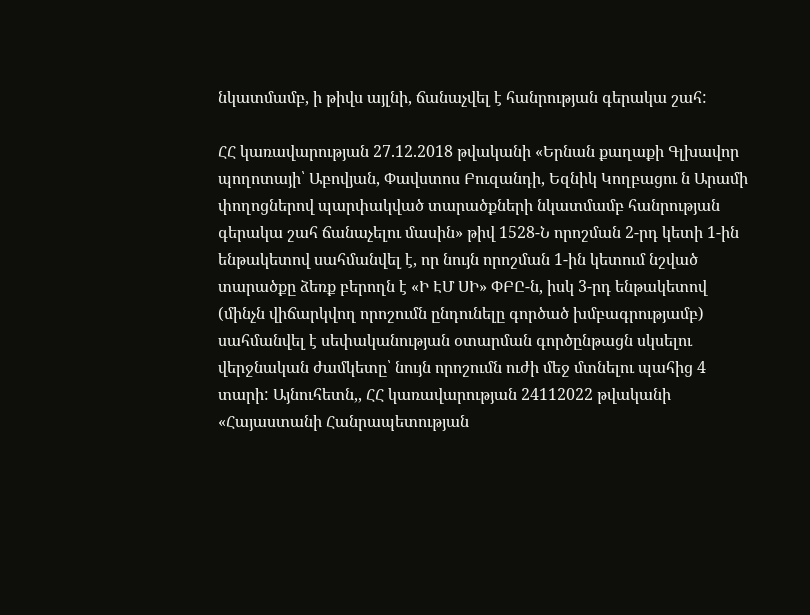նկատմամբ, ի թիվս այլնի, ճանաչվել է հանրության գերակա շահ:

ՀՀ կառավարության 27.12.2018 թվականի «Երնան քաղաքի Գլխավոր պողոտայի՝ Աբովյան, Փավստոս Բուզանդի, Եզնիկ Կողբացու ն Արամի փողոցներով պարփակված տարածքների նկատմամբ հանրության գերակա շահ ճանաչելու մասին» թիվ 1528-Ն որոշման 2-րդ կետի 1-ին ենթակետով սահմանվել է, որ նույն որոշման 1-ին կետում նշված տարածքը ձեռք բերողն է «Ի ԷՄ ՍԻ» ՓԲԸ-ն, իսկ 3-րդ ենթակետով (մինչն վիճարկվող որոշումն ընդունելը գործած խմբագրությամբ) սահմանվել է սեփականության օտարման գործընթացն սկսելու վերջնական ժամկետը՝ նույն որոշումն ուժի մեջ մտնելու պահից 4 տարի: Այնուհետն,, ՀՀ կառավարության 24112022 թվականի «Հայաստանի Հանրապետության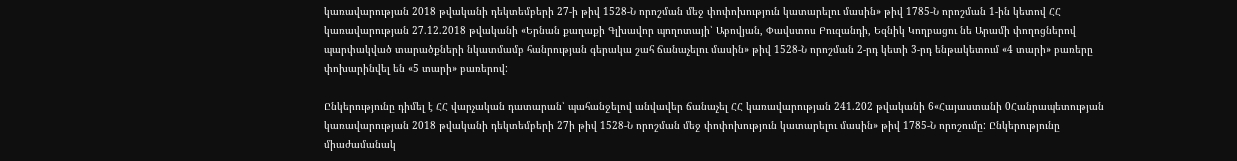կառավարության 2018 թվականի դեկտեմբերի 27-ի թիվ 1528-Ն որոշման մեջ փոփոխություն կատարելու մասին» թիվ 1785-Ն որոշման 1-ին կետով ՀՀ կառավարության 27.12.2018 թվականի «Երնան քաղաքի Գլխավոր պողոտայի՝ Աբովյան, Փավստոս Բուզանդի, Եզնիկ Կողբացու նե Արամի փողոցներով պարփակված տարածքների նկատմամբ հանրության գերակա շահ ճանաչելու մասին» թիվ 1528-Ն որոշման 2-րդ կետի 3-րդ ենթակետում «4 տարի» բառերը փոխարինվել են «5 տարի» բառերով:

Ընկերությունը դիմել է ՀՀ վարչական դատարան՝ պահանջելով անվավեր ճանաչել ՀՀ կառավարության 241.202 թվականի 6«Հայաստանի 0Հանրապետության կառավարության 2018 թվականի դեկտեմբերի 27ի թիվ 1528-Ն որոշման մեջ փոփոխություն կատարելու մասին» թիվ 1785-Ն որոշումը: Ընկերությունը միաժամանակ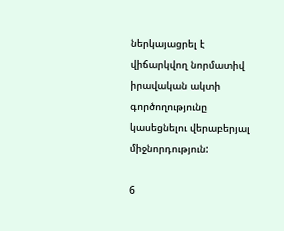ներկայացրել է վիճարկվող նորմատիվ իրավական ակտի գործողությունը կասեցնելու վերաբերյալ միջնորդություն:

6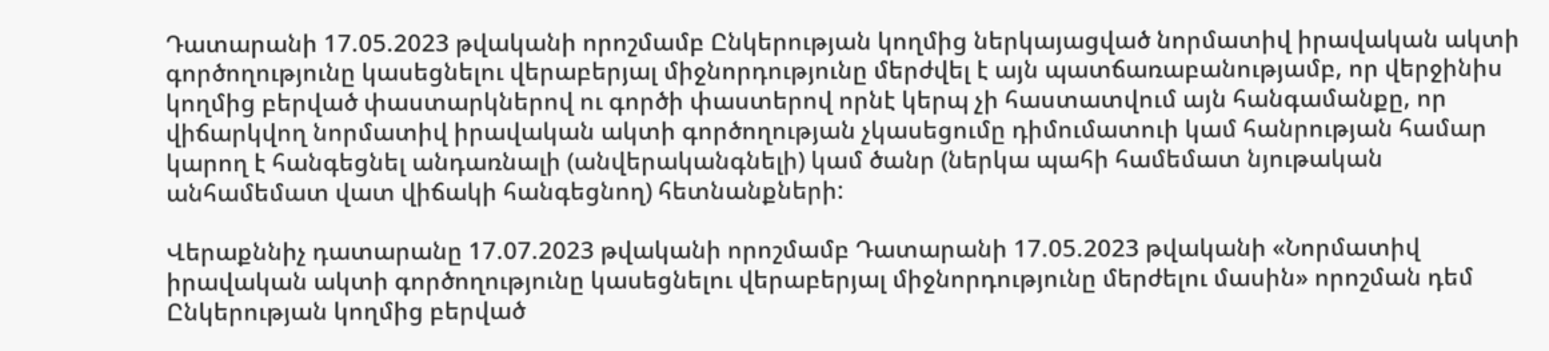Դատարանի 17.05.2023 թվականի որոշմամբ Ընկերության կողմից ներկայացված նորմատիվ իրավական ակտի գործողությունը կասեցնելու վերաբերյալ միջնորդությունը մերժվել է այն պատճառաբանությամբ, որ վերջինիս կողմից բերված փաստարկներով ու գործի փաստերով որնէ կերպ չի հաստատվում այն հանգամանքը, որ վիճարկվող նորմատիվ իրավական ակտի գործողության չկասեցումը դիմումատուի կամ հանրության համար կարող է հանգեցնել անդառնալի (անվերականգնելի) կամ ծանր (ներկա պահի համեմատ նյութական անհամեմատ վատ վիճակի հանգեցնող) հետնանքների:

Վերաքննիչ դատարանը 17.07.2023 թվականի որոշմամբ Դատարանի 17.05.2023 թվականի «Նորմատիվ իրավական ակտի գործողությունը կասեցնելու վերաբերյալ միջնորդությունը մերժելու մասին» որոշման դեմ Ընկերության կողմից բերված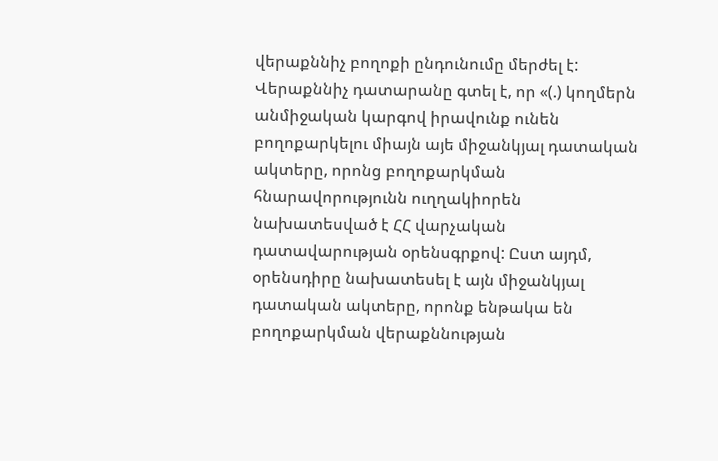վերաքննիչ բողոքի ընդունումը մերժել է: Վերաքննիչ դատարանը գտել է, որ «(.) կողմերն անմիջական կարգով իրավունք ունեն բողոքարկելու միայն այե միջանկյալ դատական ակտերը, որոնց բողոքարկման հնարավորությունն ուղղակիորեն նախատեսված է ՀՀ վարչական դատավարության օրենսգրքով: Ըստ այդմ, օրենսդիրը նախատեսել է այն միջանկյալ դատական ակտերը, որոնք ենթակա են բողոքարկման վերաքննության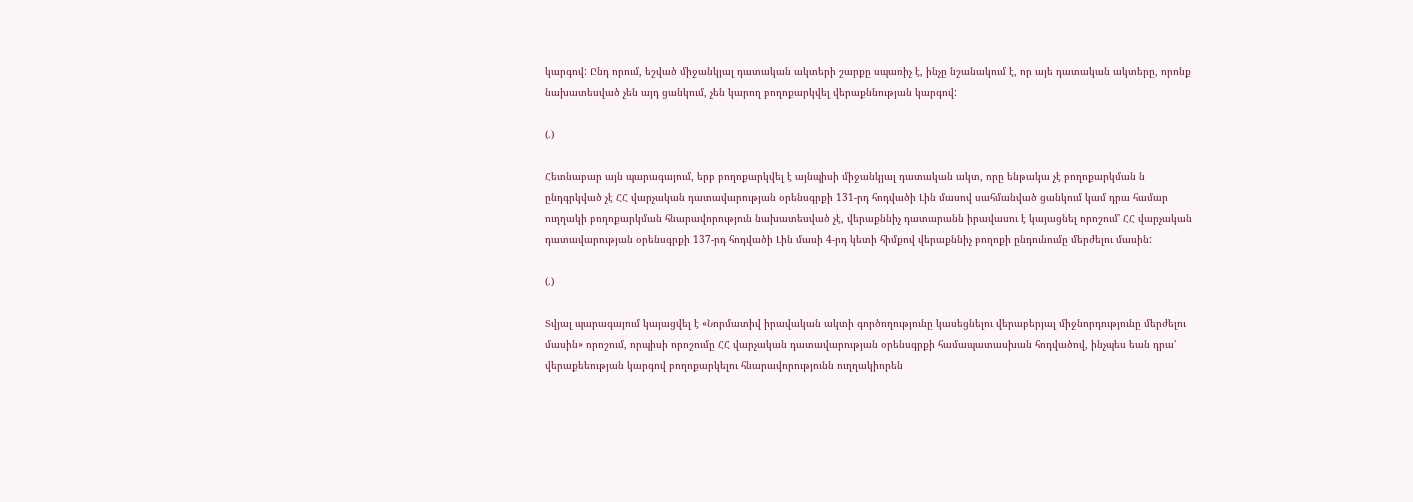կարգով: Ընդ որում, եշված միջանկյալ դատական ակտերի շարքը սպառիչ է, ինչը նշանակում է, որ այե դատական ակտերը, որոնք նախատեսված չեն այդ ցանկում, չեն կարող բողոքարկվել վերաքննության կարգով:

(.)

Հետնաբար այն պարագայում, երբ բողոքարկվել է այնպիսի միջանկյալ դատական ակտ, որը ենթակա չէ բողոքարկման ն ընդգրկված չէ ՀՀ վարչական դատավարության օրենսգրքի 131-րդ հոդվածի Լին մասով սահմանված ցանկում կամ դրա համար ուղղակի բողոքարկման հնարավորություն նախատեսված չէ, վերաքննիչ դատարանն իրավասու է կայացնել որոշում' ՀՀ վարչական դատավարության օրենսգրքի 137-րդ հոդվածի Լին մասի 4-րդ կետի հիմքով վերաքննիչ բողոքի ընդունումը մերժելու մասին:

(.)

Տվյալ պարագայում կայացվել է «Նորմատիվ իրավական ակտի գործողությունը կասեցնելու վերաբերյալ միջնորդությունը մերժելու մասին» որոշում, որպիսի որոշումը ՀՀ վարչական դատավարության օրենսգրքի համապատասխան հոդվածով, ինչպես եան դրա' վերաքեեության կարգով բողոքարկելու հնարավորությունն ուղղակիորեն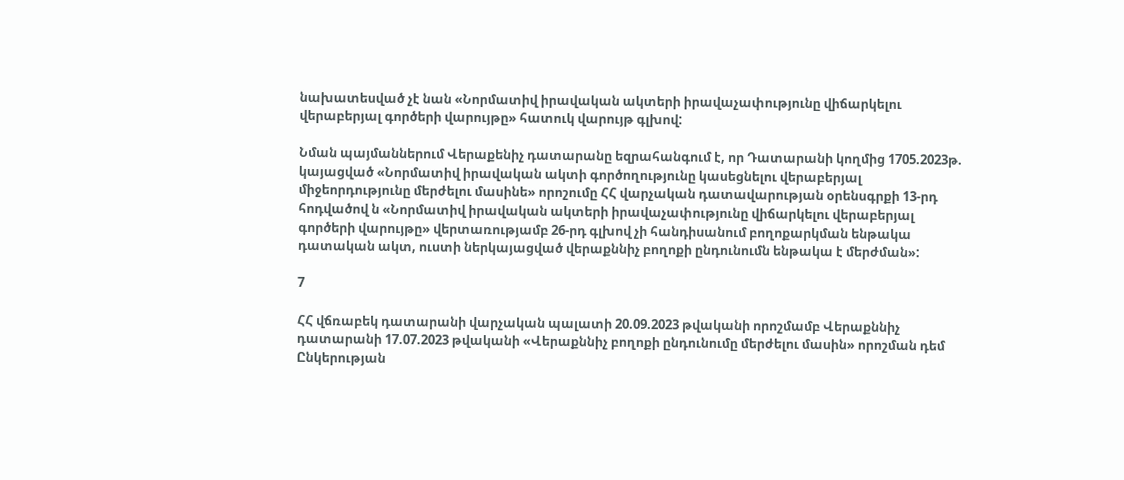նախատեսված չէ նան «Նորմատիվ իրավական ակտերի իրավաչափությունը վիճարկելու վերաբերյալ գործերի վարույթը» հատուկ վարույթ գլխով:

Նման պայմաններում Վերաքենիչ դատարանը եզրահանգում է, որ Դատարանի կողմից 1705.2023թ. կայացված «Նորմատիվ իրավական ակտի գործողությունը կասեցնելու վերաբերյալ միջեորդությունը մերժելու մասինե» որոշումը ՀՀ վարչական դատավարության օրենսգրքի 13-րդ հոդվածով ն «Նորմատիվ իրավական ակտերի իրավաչափությունը վիճարկելու վերաբերյալ գործերի վարույթը» վերտառությամբ 26-րդ գլխով չի հանդիսանում բողոքարկման ենթակա դատական ակտ, ուստի ներկայացված վերաքննիչ բողոքի ընդունումն ենթակա է մերժման»:

7

ՀՀ վճռաբեկ դատարանի վարչական պալատի 20.09.2023 թվականի որոշմամբ Վերաքննիչ դատարանի 17.07.2023 թվականի «Վերաքննիչ բողոքի ընդունումը մերժելու մասին» որոշման դեմ Ընկերության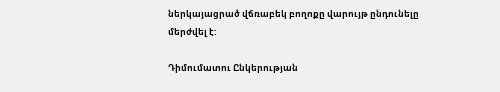ներկայացրած վճռաբեկ բողոքը վարույթ ընդունելը մերժվել է:

Դիմումատու Ընկերության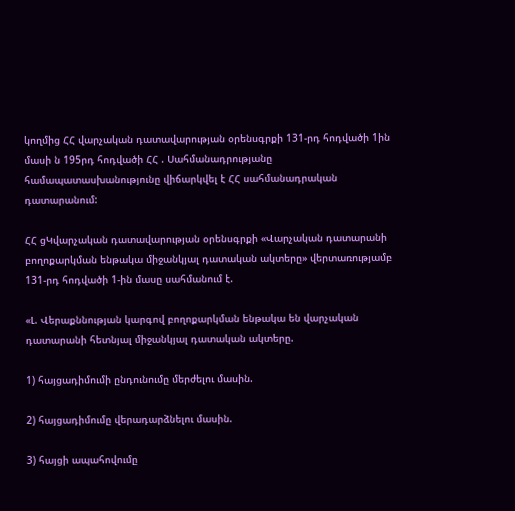կողմից ՀՀ վարչական դատավարության օրենսգրքի 131-րդ հոդվածի 1ին մասի ն 195րդ հոդվածի ՀՀ . Սահմանադրությանը համապատասխանությունը վիճարկվել է ՀՀ սահմանադրական դատարանում:

ՀՀ ցԿվարչական դատավարության օրենսգրքի «Վարչական դատարանի բողոքարկման ենթակա միջանկյալ դատական ակտերը» վերտառությամբ 131-րդ հոդվածի 1-ին մասը սահմանում է.

«Լ. Վերաքննության կարգով բողոքարկման ենթակա են վարչական դատարանի հետնյալ միջանկյալ դատական ակտերը.

1) հայցադիմումի ընդունումը մերժելու մասին.

2) հայցադիմումը վերադարձնելու մասին.

3) հայցի ապահովումը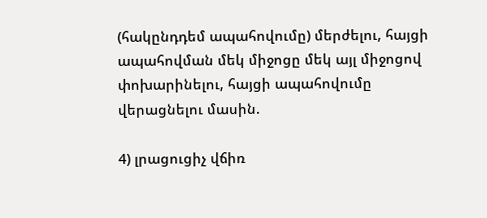(հակընդդեմ ապահովումը) մերժելու, հայցի ապահովման մեկ միջոցը մեկ այլ միջոցով փոխարինելու, հայցի ապահովումը վերացնելու մասին.

4) լրացուցիչ վճիռ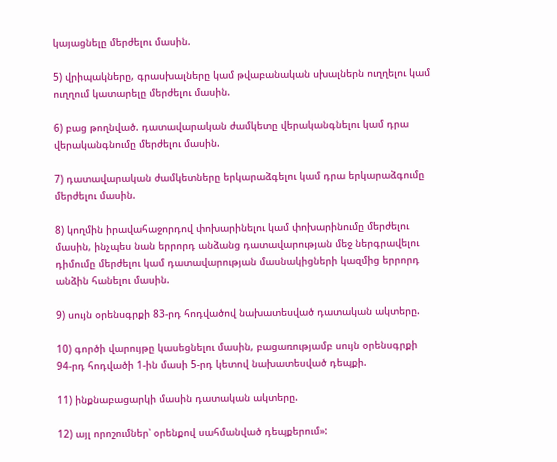կայացնելը մերժելու մասին.

5) վրիպակները, գրասխալները կամ թվաբանական սխալներն ուղղելու կամ ուղղում կատարելը մերժելու մասին.

6) բաց թողնված. դատավարական ժամկետը վերականգնելու կամ դրա վերականգնումը մերժելու մասին.

7) դատավարական ժամկետները երկարաձգելու կամ դրա երկարաձգումը մերժելու մասին.

8) կողմին իրավահաջորդով փոխարինելու կամ փոխարինումը մերժելու մասին, ինչպես նան երրորդ անձանց դատավարության մեջ ներգրավելու դիմումը մերժելու կամ դատավարության մասնակիցների կազմից երրորդ անձին հանելու մասին.

9) սույն օրենսգրքի 83-րդ հոդվածով նախատեսված դատական ակտերը.

10) գործի վարույթը կասեցնելու մասին, բացառությամբ սույն օրենսգրքի 94-րդ հոդվածի 1-ին մասի 5-րդ կետով նախատեսված դեպքի.

11) ինքնաբացարկի մասին դատական ակտերը.

12) այլ որոշումներ՝ օրենքով սահմանված դեպքերում»: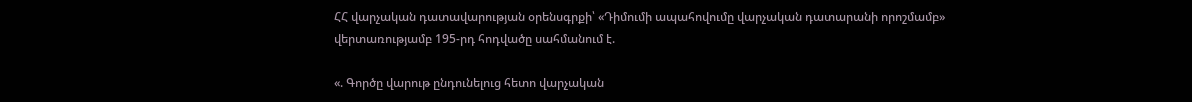ՀՀ վարչական դատավարության օրենսգրքի՝ «Դիմումի ապահովումը վարչական դատարանի որոշմամբ» վերտառությամբ 195-րդ հոդվածը սահմանում է.

«. Գործը վարութ ընդունելուց հետո վարչական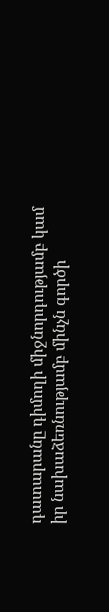դատարանը դիմողի միջնորդությամբ կամ իր նախաձեռնությամբ մինչն գործի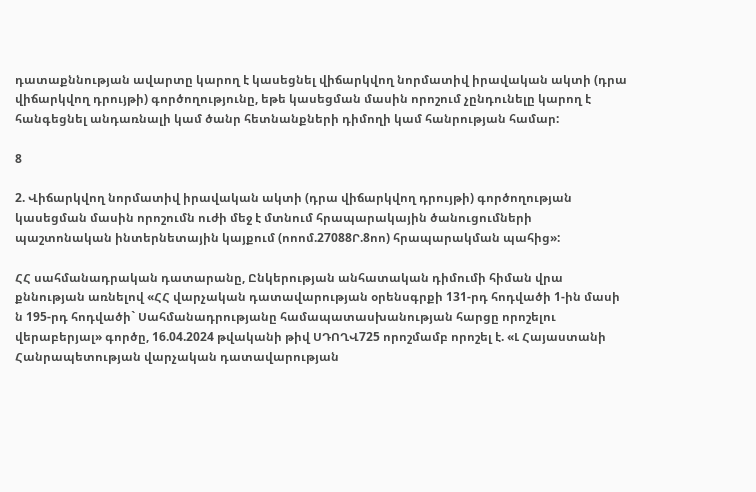դատաքննության ավարտը կարող է կասեցնել վիճարկվող նորմատիվ իրավական ակտի (դրա վիճարկվող դրույթի) գործողությունը, եթե կասեցման մասին որոշում չընդունելը կարող է հանգեցնել անդառնալի կամ ծանր հետնանքների դիմողի կամ հանրության համար:

8

2. Վիճարկվող նորմատիվ իրավական ակտի (դրա վիճարկվող դրույթի) գործողության կասեցման մասին որոշումն ուժի մեջ է մտնում հրապարակային ծանուցումների պաշտոնական ինտերնետային կայքում (ոոոմ.27088Ր.8ոո) հրապարակման պահից»:

ՀՀ սահմանադրական դատարանը, Ընկերության անհատական դիմումի հիման վրա քննության առնելով «ՀՀ վարչական դատավարության օրենսգրքի 131-րդ հոդվածի 1-ին մասի ն 195-րդ հոդվածի` Սահմանադրությանը համապատասխանության հարցը որոշելու վերաբերյալ» գործը, 16.04.2024 թվականի թիվ ՍԴՈՂՎ725 որոշմամբ որոշել է. «Լ Հայաստանի Հանրապետության վարչական դատավարության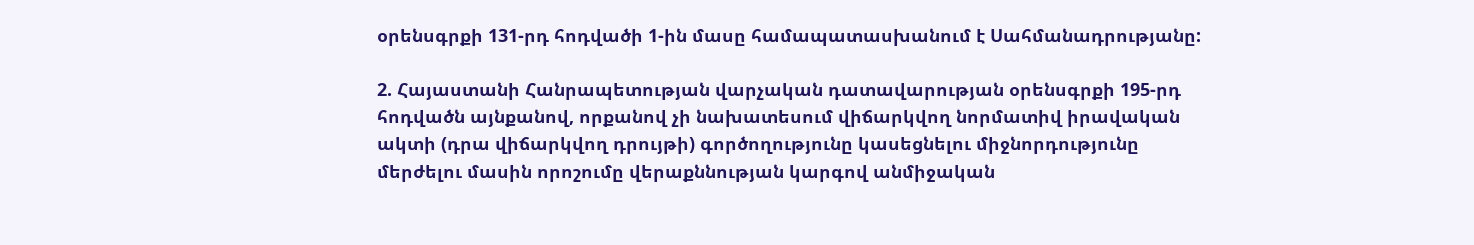օրենսգրքի 131-րդ հոդվածի 1-ին մասը համապատասխանում է Սահմանադրությանը:

2. Հայաստանի Հանրապետության վարչական դատավարության օրենսգրքի 195-րդ հոդվածն այնքանով, որքանով չի նախատեսում վիճարկվող նորմատիվ իրավական ակտի (դրա վիճարկվող դրույթի) գործողությունը կասեցնելու միջնորդությունը մերժելու մասին որոշումը վերաքննության կարգով անմիջական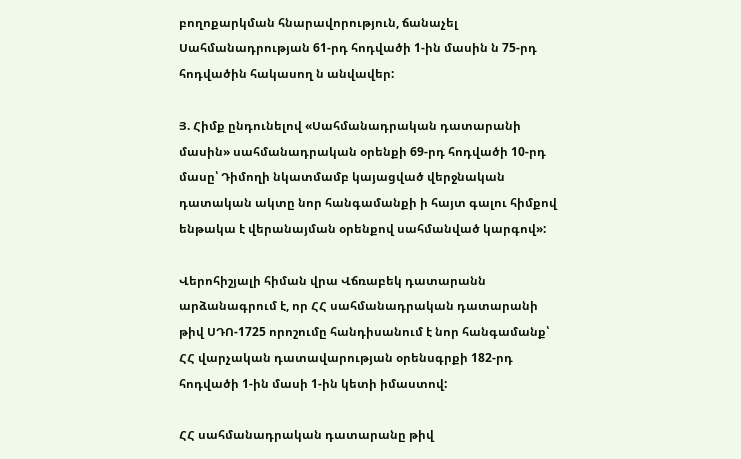բողոքարկման հնարավորություն, ճանաչել Սահմանադրության 61-րդ հոդվածի 1-ին մասին ն 75-րդ հոդվածին հակասող ն անվավեր:

Յ. Հիմք ընդունելով «Սահմանադրական դատարանի մասին» սահմանադրական օրենքի 69-րդ հոդվածի 10-րդ մասը՝ Դիմողի նկատմամբ կայացված վերջնական դատական ակտը նոր հանգամանքի ի հայտ գալու հիմքով ենթակա է վերանայման օրենքով սահմանված կարգով»:

Վերոհիշյալի հիման վրա Վճռաբեկ դատարանն արձանագրում է, որ ՀՀ սահմանադրական դատարանի թիվ ՍԴՈ-1725 որոշումը հանդիսանում է նոր հանգամանք՝ ՀՀ վարչական դատավարության օրենսգրքի 182-րդ հոդվածի 1-ին մասի 1-ին կետի իմաստով:

ՀՀ սահմանադրական դատարանը թիվ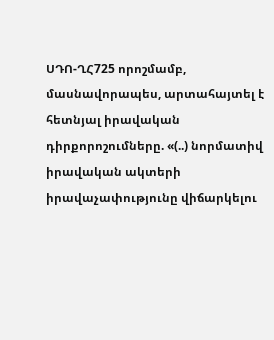ՍԴՈ-ՂՀ725 որոշմամբ, մասնավորապես, արտահայտել է հետնյալ իրավական դիրքորոշումները. «(..) նորմատիվ իրավական ակտերի իրավաչափությունը վիճարկելու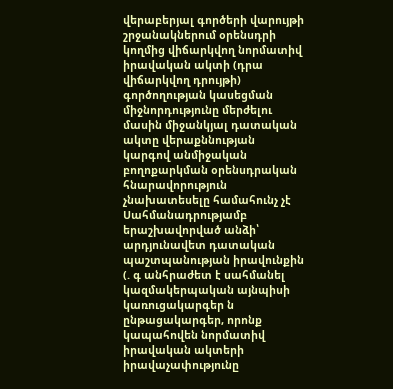վերաբերյալ գործերի վարույթի շրջանակներում օրենսդրի կողմից վիճարկվող նորմատիվ իրավական ակտի (դրա վիճարկվող դրույթի) գործողության կասեցման միջնորդությունը մերժելու մասին միջանկյալ դատական ակտը վերաքննության կարգով անմիջական բողոքարկման օրենսդրական հնարավորություն չնախատեսելը համահունչ չէ Սահմանադրությամբ երաշխավորված անձի՝ արդյունավետ դատական պաշտպանության իրավունքին (. գ անհրաժետ է սահմանել կազմակերպական այնպիսի կառուցակարգեր ն ընթացակարգեր, որոնք կապահովեն նորմատիվ իրավական ակտերի իրավաչափությունը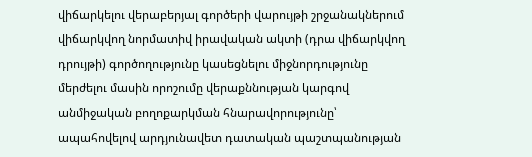վիճարկելու վերաբերյալ գործերի վարույթի շրջանակներում վիճարկվող նորմատիվ իրավական ակտի (դրա վիճարկվող դրույթի) գործողությունը կասեցնելու միջնորդությունը մերժելու մասին որոշումը վերաքննության կարգով անմիջական բողոքարկման հնարավորությունը՝ ապահովելով արդյունավետ դատական պաշտպանության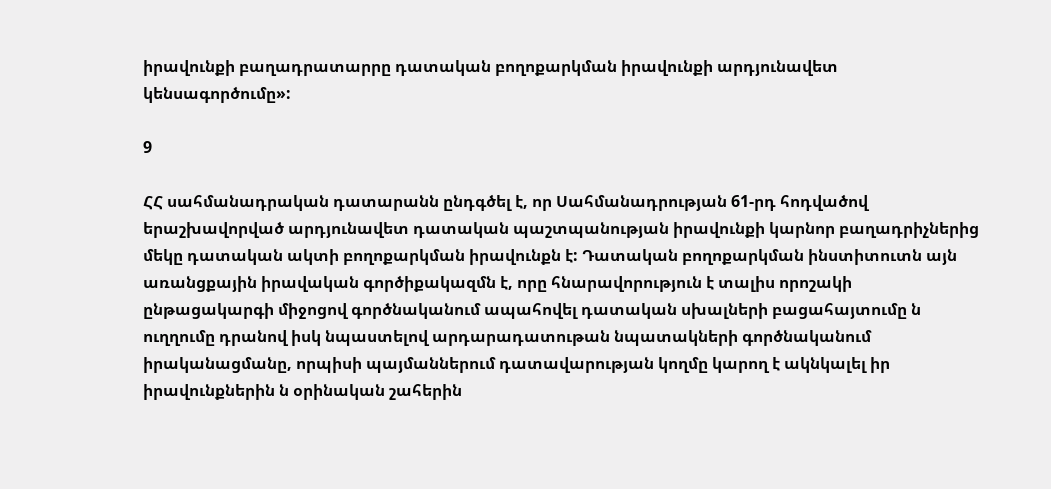իրավունքի բաղադրատարրը դատական բողոքարկման իրավունքի արդյունավետ կենսագործումը»:

9

ՀՀ սահմանադրական դատարանն ընդգծել է, որ Սահմանադրության 61-րդ հոդվածով երաշխավորված արդյունավետ դատական պաշտպանության իրավունքի կարնոր բաղադրիչներից մեկը դատական ակտի բողոքարկման իրավունքն է: Դատական բողոքարկման ինստիտուտն այն առանցքային իրավական գործիքակազմն է, որը հնարավորություն է տալիս որոշակի ընթացակարգի միջոցով գործնականում ապահովել դատական սխալների բացահայտումը ն ուղղումը դրանով իսկ նպաստելով արդարադատութան նպատակների գործնականում իրականացմանը, որպիսի պայմաններում դատավարության կողմը կարող է ակնկալել իր իրավունքներին ն օրինական շահերին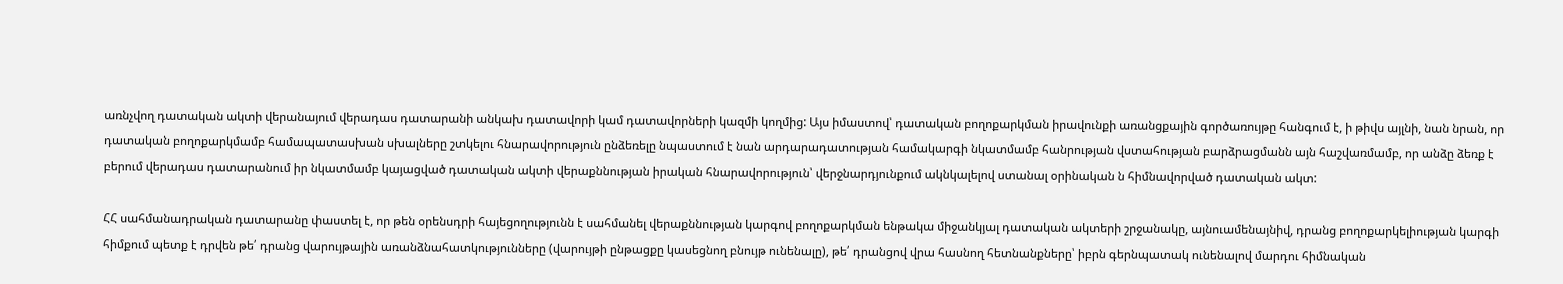առնչվող դատական ակտի վերանայում վերադաս դատարանի անկախ դատավորի կամ դատավորների կազմի կողմից: Այս իմաստով՝ դատական բողոքարկման իրավունքի առանցքային գործառույթը հանգում է, ի թիվս այլնի, նան նրան, որ դատական բողոքարկմամբ համապատասխան սխալները շտկելու հնարավորություն ընձեռելը նպաստում է նան արդարադատության համակարգի նկատմամբ հանրության վստահության բարձրացմանն այն հաշվառմամբ, որ անձը ձեռք է բերում վերադաս դատարանում իր նկատմամբ կայացված դատական ակտի վերաքննության իրական հնարավորություն՝ վերջնարդյունքում ակնկալելով ստանալ օրինական ն հիմնավորված դատական ակտ:

ՀՀ սահմանադրական դատարանը փաստել է, որ թեն օրենսդրի հայեցողությունն է սահմանել վերաքննության կարգով բողոքարկման ենթակա միջանկյալ դատական ակտերի շրջանակը, այնուամենայնիվ, դրանց բողոքարկելիության կարգի հիմքում պետք է դրվեն թե՛ դրանց վարույթային առանձնահատկությունները (վարույթի ընթացքը կասեցնող բնույթ ունենալը), թե՛ դրանցով վրա հասնող հետնանքները՝ իբրն գերնպատակ ունենալով մարդու հիմնական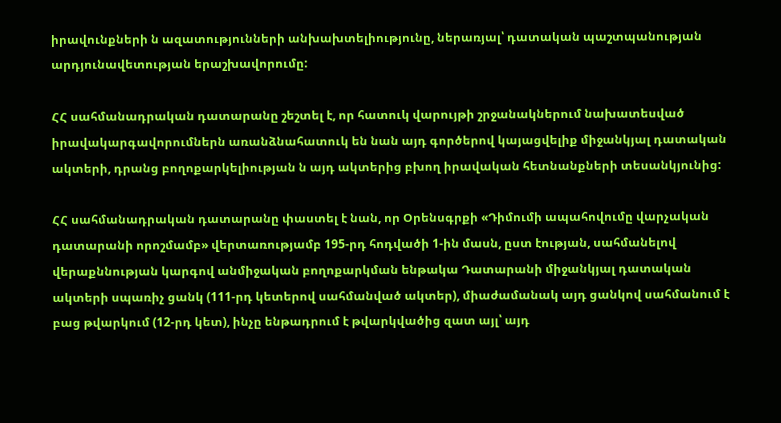իրավունքների ն ազատությունների անխախտելիությունը, ներառյալ՝ դատական պաշտպանության արդյունավետության երաշխավորումը:

ՀՀ սահմանադրական դատարանը շեշտել է, որ հատուկ վարույթի շրջանակներում նախատեսված իրավակարգավորումներն առանձնահատուկ են նան այդ գործերով կայացվելիք միջանկյալ դատական ակտերի, դրանց բողոքարկելիության ն այդ ակտերից բխող իրավական հետնանքների տեսանկյունից:

ՀՀ սահմանադրական դատարանը փաստել է նան, որ Օրենսգրքի «Դիմումի ապահովումը վարչական դատարանի որոշմամբ» վերտառությամբ 195-րդ հոդվածի 1-ին մասն, ըստ էության, սահմանելով վերաքննության կարգով անմիջական բողոքարկման ենթակա Դատարանի միջանկյալ դատական ակտերի սպառիչ ցանկ (111-րդ կետերով սահմանված ակտեր), միաժամանակ այդ ցանկով սահմանում է բաց թվարկում (12-րդ կետ), ինչը ենթադրում է թվարկվածից զատ այլ՝ այդ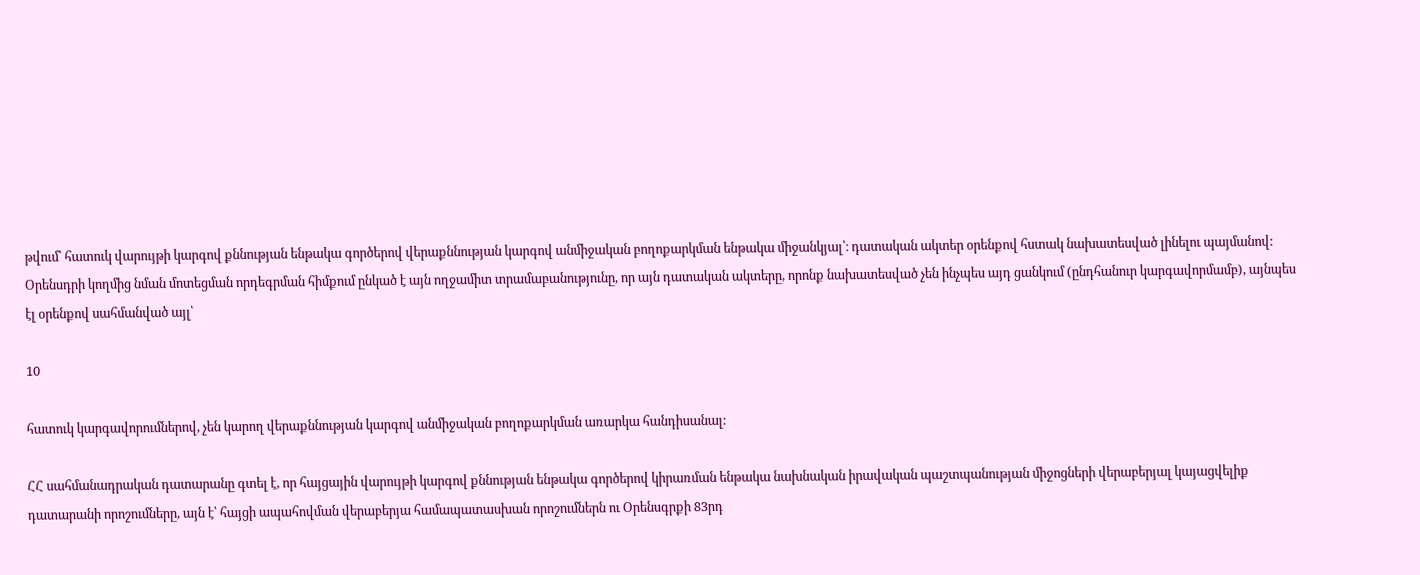թվում՝ հատուկ վարույթի կարգով քննության ենթակա գործերով վերաքննության կարգով անմիջական բողոքարկման ենթակա միջանկյալ՝։ դատական ակտեր օրենքով հստակ նախատեսված լինելու պայմանով: Օրենսդրի կողմից նման մոտեցման որդեգրման հիմքում ընկած է այն ողջամիտ տրամաբանությունը, որ այն դատական ակտերը, որոնք նախատեսված չեն ինչպես այդ ցանկում (ընդհանուր կարգավորմամբ), այնպես էլ օրենքով սահմանված այլ՝

10

հատուկ կարգավորումներով, չեն կարող վերաքննության կարգով անմիջական բողոքարկման առարկա հանդիսանալ:

ՀՀ սահմանադրական դատարանը գտել է, որ հայցային վարույթի կարգով քննության ենթակա գործերով կիրառման ենթակա նախնական իրավական պաշտպանության միջոցների վերաբերյալ կայացվելիք դատարանի որոշումները, այն է՝ հայցի ապահովման վերաբերյա համապատասխան որոշումներն ու Օրենսգրքի 83րդ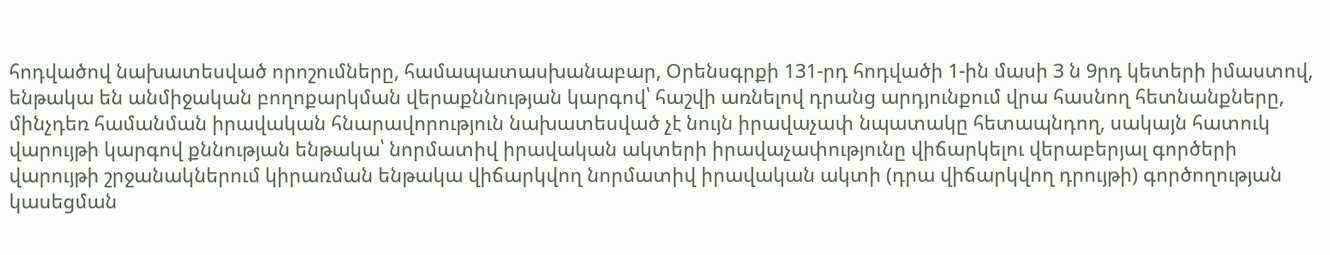հոդվածով նախատեսված որոշումները, համապատասխանաբար, Օրենսգրքի 131-րդ հոդվածի 1-ին մասի 3 ն 9րդ կետերի իմաստով, ենթակա են անմիջական բողոքարկման վերաքննության կարգով՝ հաշվի առնելով դրանց արդյունքում վրա հասնող հետնանքները, մինչդեռ համանման իրավական հնարավորություն նախատեսված չէ նույն իրավաչափ նպատակը հետապնդող, սակայն հատուկ վարույթի կարգով քննության ենթակա՝ նորմատիվ իրավական ակտերի իրավաչափությունը վիճարկելու վերաբերյալ գործերի վարույթի շրջանակներում կիրառման ենթակա վիճարկվող նորմատիվ իրավական ակտի (դրա վիճարկվող դրույթի) գործողության կասեցման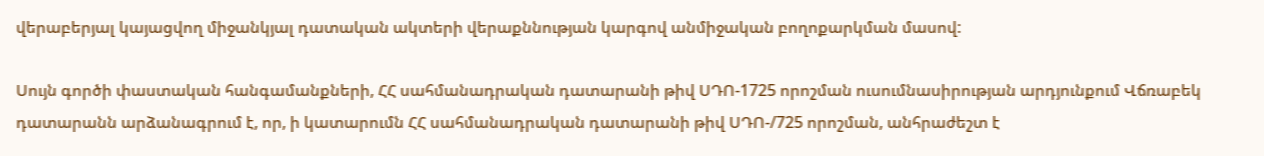վերաբերյալ կայացվող միջանկյալ դատական ակտերի վերաքննության կարգով անմիջական բողոքարկման մասով:

Սույն գործի փաստական հանգամանքների, ՀՀ սահմանադրական դատարանի թիվ ՍԴՈ-1725 որոշման ուսումնասիրության արդյունքում Վճռաբեկ դատարանն արձանագրում է, որ, ի կատարումն ՀՀ սահմանադրական դատարանի թիվ ՍԴՈ-/725 որոշման, անհրաժեշտ է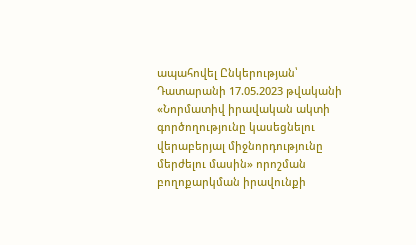ապահովել Ընկերության՝ Դատարանի 17.05.2023 թվականի «Նորմատիվ իրավական ակտի գործողությունը կասեցնելու վերաբերյալ միջնորդությունը մերժելու մասին» որոշման բողոքարկման իրավունքի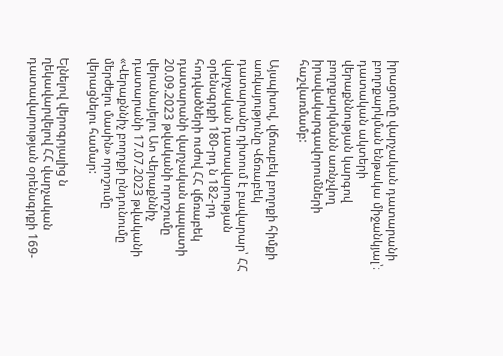իրացումը վարչական դատարանի բողոքարկման ենթակա միջանկյալ՝։ դատական ակտերի վերաքննության կարգով բողոքարկմանն առնչվող իրավակարգավորումների հաշվառմամբ:

Այսպիսով, վճռաբեկ բողոքի հիմքի առկայությունը Վճռաբեկ դատարանը դիտում է բավարար՝ ՀՀ վարչական դատավարության օրենսգրքի 180-րդ ն 182-րդ հոդվածների ուժով ՀՀ վճռաբեկ դատարանի վարչական պալատի 20.09.2023 թվականի որոշումը վերանայելու Աո Վերաքննիչ դատարանի 17.07.2023 թվականի «Վերաքննիչ բողոքի ընդունումը մերժելու մասին» որոշումը վերացնելու համար:

Ելնելով վերոգրյալից ն ղեկավարվելով ՀՀ վարչական դատավարության օրենսգրքի 169-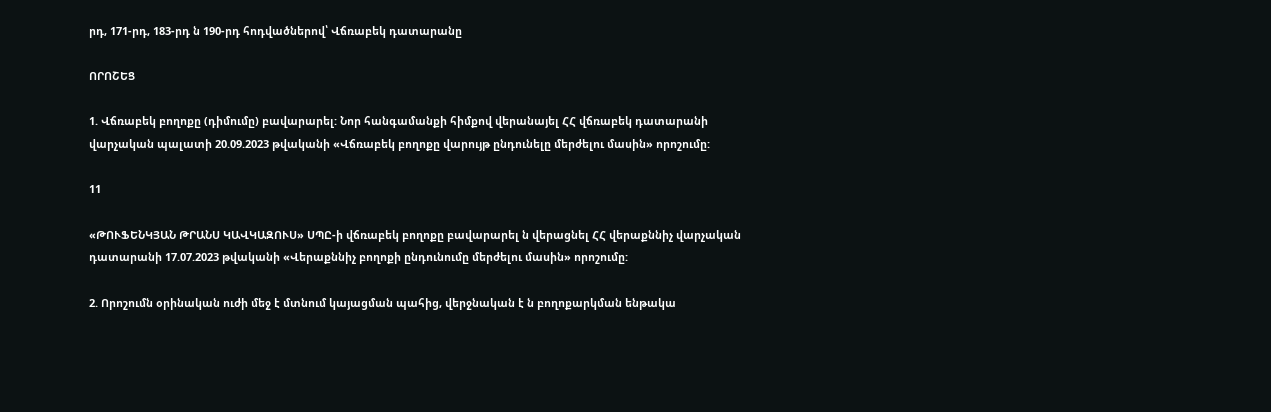րդ, 171-րդ, 183-րդ ն 190-րդ հոդվածներով՝ Վճռաբեկ դատարանը

ՈՐՈՇԵՑ

1. Վճռաբեկ բողոքը (դիմումը) բավարարել: Նոր հանգամանքի հիմքով վերանայել ՀՀ վճռաբեկ դատարանի վարչական պալատի 20.09.2023 թվականի «Վճռաբեկ բողոքը վարույթ ընդունելը մերժելու մասին» որոշումը:

11

«ԹՈՒՖԵՆԿՅԱՆ ԹՐԱՆՍ ԿԱՎԿԱԶՈՒՍ» ՍՊԸ-ի վճռաբեկ բողոքը բավարարել ն վերացնել ՀՀ վերաքննիչ վարչական դատարանի 17.07.2023 թվականի «Վերաքննիչ բողոքի ընդունումը մերժելու մասին» որոշումը:

2. Որոշումն օրինական ուժի մեջ է մտնում կայացման պահից, վերջնական է ն բողոքարկման ենթակա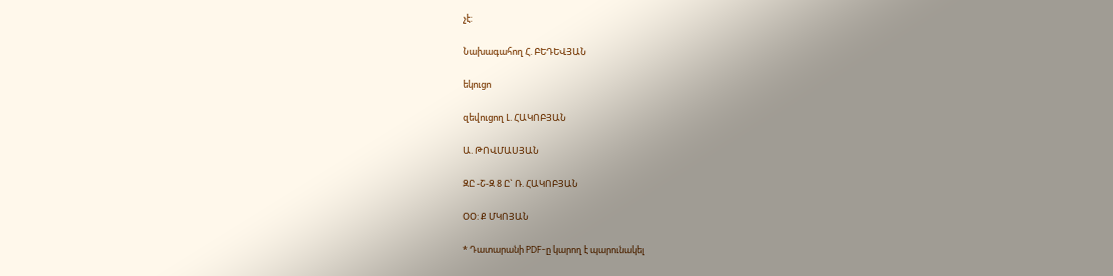չէ:

Նախագահող Հ. ԲԵԴԵՎՅԱՆ

եկուցո

զեվուցող Լ. ՀԱԿՈԲՅԱՆ

Ա. ԹՈՎՄԱՍՅԱՆ

ԶԸ -Շ-Զ 8 Ը` Ռ. ՀԱԿՈԲՅԱՆ

ՕՕ: Ք ՄԿՈՅԱՆ

* Դատարանի PDF-ը կարող է պարունակել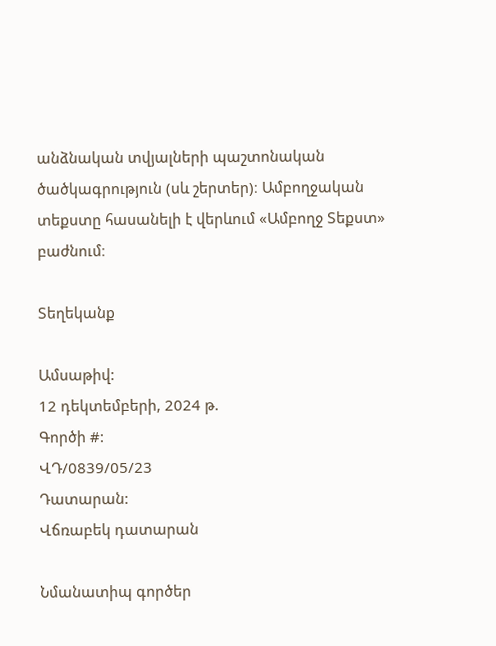անձնական տվյալների պաշտոնական ծածկագրություն (սև շերտեր)։ Ամբողջական տեքստը հասանելի է վերևում «Ամբողջ Տեքստ» բաժնում։

Տեղեկանք

Ամսաթիվ:
12 դեկտեմբերի, 2024 թ.
Գործի #:
ՎԴ/0839/05/23
Դատարան:
Վճռաբեկ դատարան

Նմանատիպ գործեր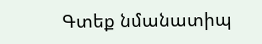Գտեք նմանատիպ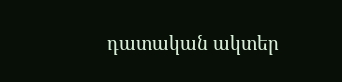դատական ակտեր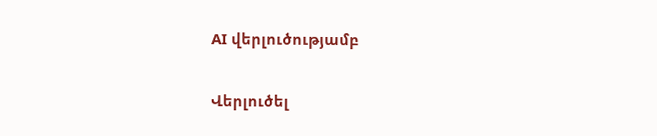AI վերլուծությամբ

Վերլուծել